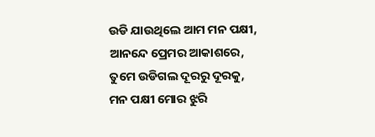ଉଡି ଯାଉଥିଲେ ଆମ ମନ ପକ୍ଷୀ,
ଆନନ୍ଦେ ପ୍ରେମର ଆକାଶରେ,
ତୁମେ ଉଡିଗଲ ଦୂରରୁ ଦୂରକୁ,
ମନ ପକ୍ଷୀ ମୋର ଝୁରି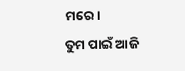ମରେ।
ତୁମ ପାଇଁ ଆଜି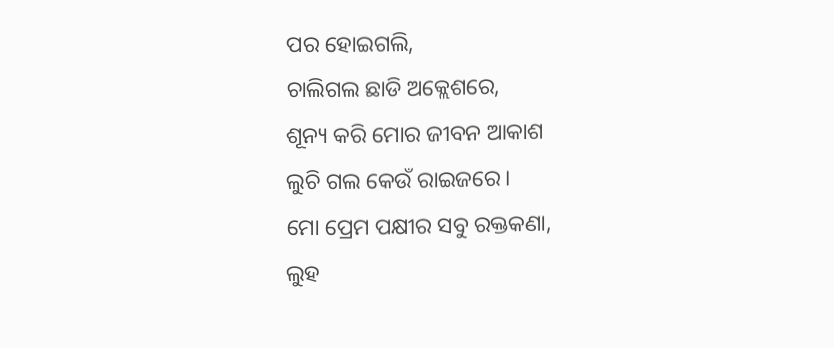ପର ହୋଇଗଲି,
ଚାଲିଗଲ ଛାଡି ଅକ୍ଲେଶରେ,
ଶୂନ୍ୟ କରି ମୋର ଜୀବନ ଆକାଶ
ଲୁଚି ଗଲ କେଉଁ ରାଇଜରେ।
ମୋ ପ୍ରେମ ପକ୍ଷୀର ସବୁ ରକ୍ତକଣା,
ଲୁହ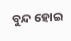ବୁନ୍ଦ ହୋଇ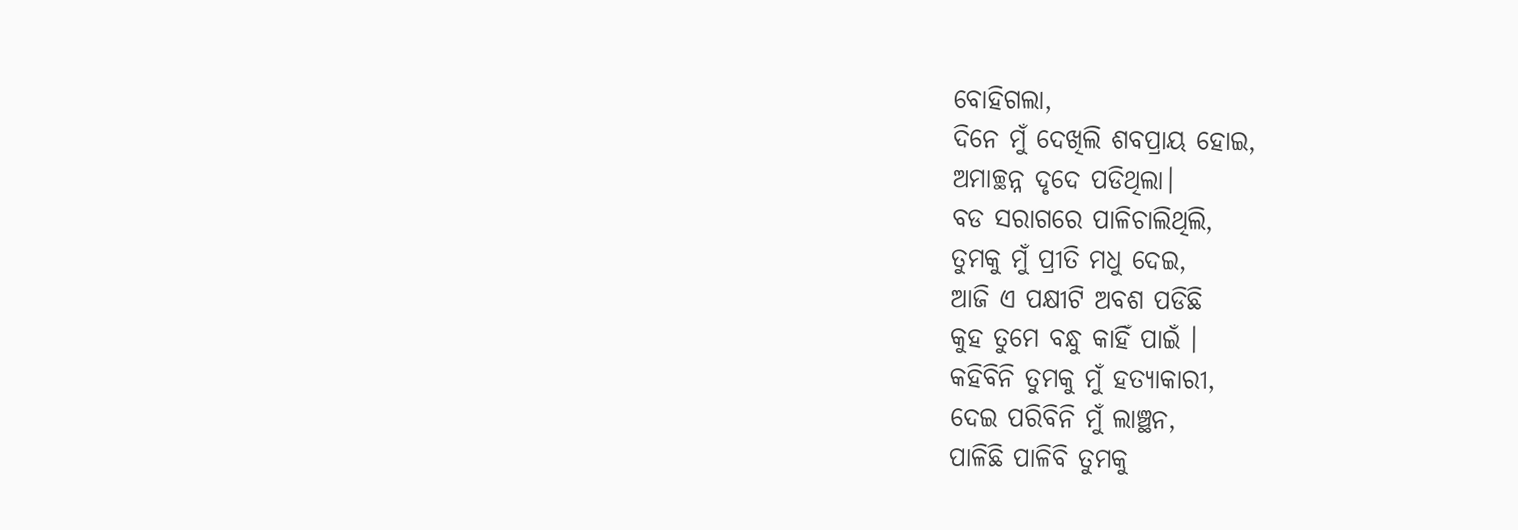ବୋହିଗଲା,
ଦିନେ ମୁଁ ଦେଖିଲି ଶବପ୍ରାୟ ହୋଇ,
ଅମାଚ୍ଛନ୍ନ ଦୃଦେ ପଡିଥିଲା।
ବଡ ସରାଗରେ ପାଳିଚାଲିଥିଲି,
ତୁମକୁ ମୁଁ ପ୍ରୀତି ମଧୁ ଦେଇ,
ଆଜି ଏ ପକ୍ଷୀଟି ଅବଶ ପଡିଛି
କୁହ ତୁମେ ବନ୍ଧୁ କାହିଁ ପାଇଁ ।
କହିବିନି ତୁମକୁ ମୁଁ ହତ୍ୟାକାରୀ,
ଦେଇ ପରିବିନି ମୁଁ ଲାଞ୍ଛନ,
ପାଳିଛି ପାଳିବି ତୁମକୁ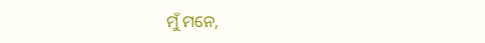ମୁଁ ମନେ,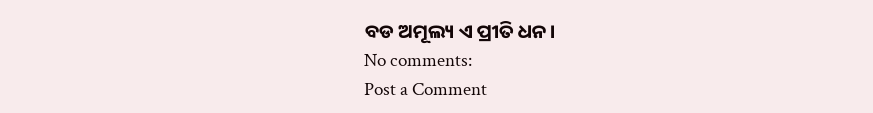ବଡ ଅମୂଲ୍ୟ ଏ ପ୍ରୀତି ଧନ।
No comments:
Post a Comment